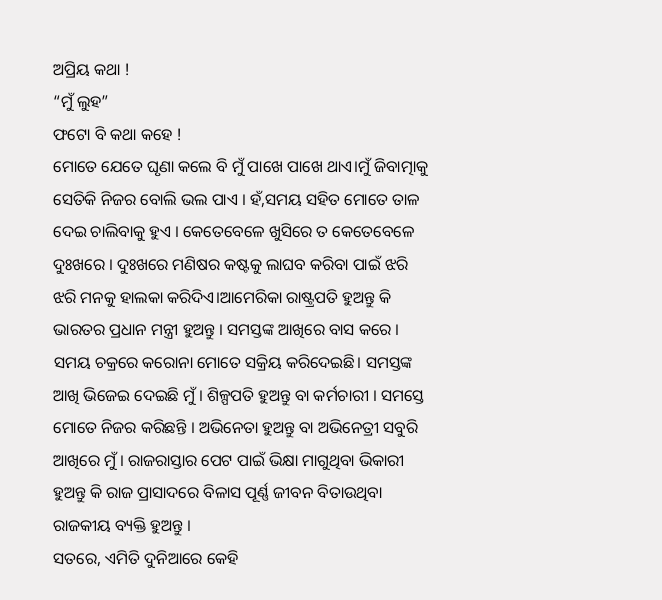ଅପ୍ରିୟ କଥା !
“ମୁଁ ଲୁହ”
ଫଟୋ ବି କଥା କହେ !
ମୋତେ ଯେତେ ଘୃଣା କଲେ ବି ମୁଁ ପାଖେ ପାଖେ ଥାଏ।ମୁଁ ଜିବାତ୍ମାକୁ ସେତିକି ନିଜର ବୋଲି ଭଲ ପାଏ । ହଁ,ସମୟ ସହିତ ମୋତେ ତାଳ ଦେଇ ଚାଲିବାକୁ ହୁଏ । କେତେବେଳେ ଖୁସିରେ ତ କେତେବେଳେ ଦୁଃଖରେ । ଦୁଃଖରେ ମଣିଷର କଷ୍ଟକୁ ଲାଘବ କରିବା ପାଇଁ ଝରି ଝରି ମନକୁ ହାଲକା କରିଦିଏ।ଆମେରିକା ରାଷ୍ଟ୍ରପତି ହୁଅନ୍ତୁ କି ଭାରତର ପ୍ରଧାନ ମନ୍ତ୍ରୀ ହୁଅନ୍ତୁ । ସମସ୍ତଙ୍କ ଆଖିରେ ବାସ କରେ । ସମୟ ଚକ୍ରରେ କରୋନା ମୋତେ ସକ୍ରିୟ କରିଦେଇଛି। ସମସ୍ତଙ୍କ ଆଖି ଭିଜେଇ ଦେଇଛି ମୁଁ । ଶିଳ୍ପପତି ହୁଅନ୍ତୁ ବା କର୍ମଚାରୀ । ସମସ୍ତେ ମୋତେ ନିଜର କରିଛନ୍ତି । ଅଭିନେତା ହୁଅନ୍ତୁ ବା ଅଭିନେତ୍ରୀ ସବୁରି ଆଖିରେ ମୁଁ । ରାଜରାସ୍ତାର ପେଟ ପାଇଁ ଭିକ୍ଷା ମାଗୁଥିବା ଭିକାରୀ ହୁଅନ୍ତୁ କି ରାଜ ପ୍ରାସାଦରେ ବିଳାସ ପୂର୍ଣ୍ଣ ଜୀବନ ବିତାଉଥିବା ରାଜକୀୟ ବ୍ୟକ୍ତି ହୁଅନ୍ତୁ ।
ସତରେ, ଏମିତି ଦୁନିଆରେ କେହି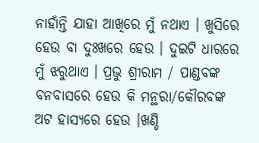ନାହାଁନ୍ତି ଯାହା ଆଖିରେ ମୁଁ ନଥାଏ । ଖୁସିରେ ହେଉ ବା ଦୁଃଖରେ ହେଉ । ଦୁଇଟି ଧାରରେ ମୁଁ ଝରୁଥାଏ । ପ୍ରଭୁ ଶ୍ରୀରାମ / ପାଣ୍ଡବଙ୍କ ବନବାସରେ ହେଉ କି ମନ୍ଥରା/କୌରବଙ୍କ ଅଟ ହାସ୍ୟରେ ହେଉ ।ଖଣ୍ଡି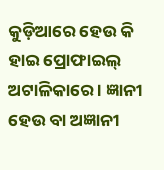କୁଡ଼ିଆରେ ହେଉ କି ହାଇ ପ୍ରୋଫାଇଲ୍ ଅଟାଳିକାରେ । ଜ୍ଞାନୀ ହେଉ ବା ଅଜ୍ଞାନୀ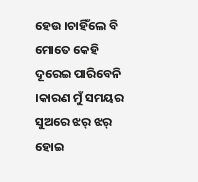ହେଉ ।ଚାହିଁଲେ ବି ମୋତେ କେହି ଦୂରେଇ ପାରିବେନି ।କାରଣ ମୁଁ ସମୟର ସୁଅରେ ଝର୍ ଝର୍ ହୋଇ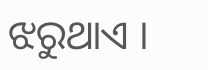ଝରୁଥାଏ ।